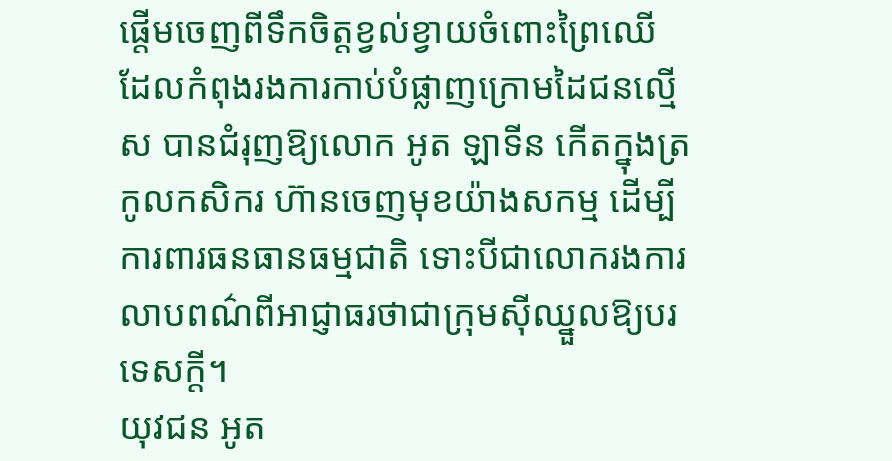ផ្តើមចេញពីទឹកចិត្តខ្វល់ខ្វាយចំពោះព្រៃឈើ ដែលកំពុងរងការកាប់បំផ្លាញក្រោមដៃជនល្មើស បានជំរុញឱ្យលោក អូត ឡាទីន កើតក្នុងត្រកូលកសិករ ហ៊ានចេញមុខយ៉ាងសកម្ម ដើម្បីការពារធនធានធម្មជាតិ ទោះបីជាលោករងការលាបពណ៌ពីអាជ្ញាធរថាជាក្រុមស៊ីឈ្នួលឱ្យបរទេសក្តី។
យុវជន អូត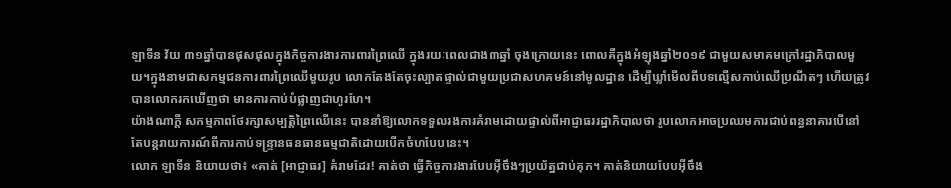ឡាទីន វ័យ ៣១ឆ្នាំបានផុសផុលក្នុងកិច្ចការងារការពារព្រៃឈើ ក្នុងរយៈពេលជាង៣ឆ្នាំ ចុងក្រោយនេះ ពោលគឺក្នុងអំឡុងឆ្នាំ២០១៩ ជាមួយសមាគមក្រៅរដ្ឋាភិបាលមួយ។ក្នុងនាមជាសកម្មជនការពារព្រៃឈើមួយរូប លោកតែងតែចុះល្បាតផ្ទាល់ជាមួយប្រជាសហគមន៍នៅមូលដ្ឋាន ដើម្បីឃ្លាំមើលពីបទល្មើសកាប់ឈើប្រណីតៗ ហើយត្រូវបានលោករកឃើញថា មានការកាប់បំផ្លាញជាហូរហែ។
យ៉ាងណាក្តី សកម្មភាពថែរក្សាសម្បត្តិព្រៃឈើនេះ បាននាំឱ្យលោកទទួលរងការគំរាមដោយផ្ទាល់ពីអាជ្ញាធររដ្ឋាភិបាលថា រូបលោកអាចប្រឈមការជាប់ពន្ធនាគារបើនៅតែបន្តរាយការណ៍ពីការកាប់ទន្រ្ទានធនធានធម្មជាតិដោយបើកចំហបែបនេះ។
លោក ឡាទីន និយាយថា៖ «គាត់ [អាជ្ញាធរ] គំរាមដែរ! គាត់ថា ធ្វើកិច្ចការងារបែបអ៊ីចឹងៗប្រយ័ត្នជាប់គុក។ គាត់និយាយបែបអ៊ីចឹង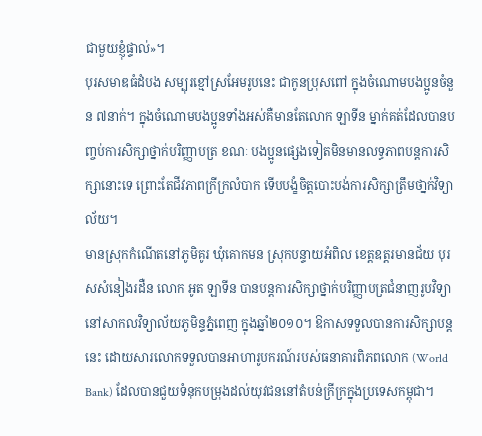ជាមួយខ្ញុំផ្ទាល់»។
បុរសមាឌធំដំបង សម្បុរខ្មៅស្រអែមរូបនេះ ជាកូនប្រុសពៅ ក្នុងចំណោមបងប្អូនចំនួន ៧នាក់។ ក្នុងចំណោមបងប្អូនទាំងអស់គឺមានតែលោក ឡាទីន ម្នាក់គត់ដែលបានបញ្ចប់ការសិក្សាថ្នាក់បរិញ្ញាបត្រ ខណៈ បងប្អូនផ្សេងទៀតមិនមានលទ្ធភាពបន្តការសិក្សានោះទេ ព្រោះតែជីវភាពក្រីក្រលំបាក ទើបបង្ខំចិត្តបោះបង់ការសិក្សាត្រឹមថា្នក់វិទ្យាល័យ។
មានស្រុកកំណើតនៅភូមិគូរ ឃុំគោកមន ស្រុកបន្ទាយអំពិល ខេត្តឧត្តរមានជ័យ បុរសសំនៀងរដឺន លោក អូត ឡាទីន បានបន្តការសិក្សាថ្នាក់បរិញ្ញាបត្រជំនាញរូបវិទ្យា នៅសាកលវិទ្យាល័យភូមិន្ទភ្នំពេញ ក្នុងឆ្នាំ២០១០។ ឱកាសទទួលបានការសិក្សាបន្តនេះ ដោយសារលោកទទួលបានអាហារូបករណ៍របស់ធនាគារពិភពលោក (World Bank) ដែលបានជួយទំនុកបម្រុងដល់យុវជននៅតំបន់ក្រីក្រក្នុងប្រទេសកម្ពុជា។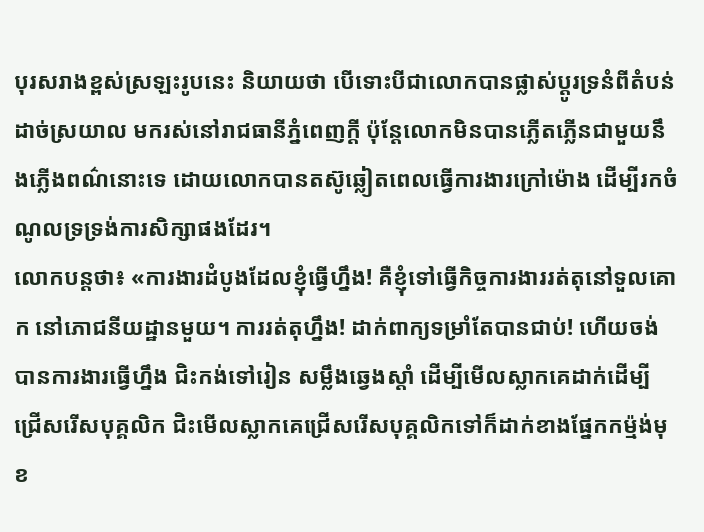បុរសរាងខ្ពស់ស្រឡះរូបនេះ និយាយថា បើទោះបីជាលោកបានផ្លាស់ប្តូរទ្រនំពីតំបន់ដាច់ស្រយាល មករស់នៅរាជធានីភ្នំពេញក្តី ប៉ុន្តែលោកមិនបានភ្លើតភ្លើនជាមួយនឹងភ្លើងពណ៌នោះទេ ដោយលោកបានតស៊ូឆ្លៀតពេលធ្វើការងារក្រៅម៉ោង ដើម្បីរកចំណូលទ្រទ្រង់ការសិក្សាផងដែរ។
លោកបន្តថា៖ «ការងារដំបូងដែលខ្ញុំធ្វើហ្នឹង! គឺខ្ញុំទៅធ្វើកិច្ចការងាររត់តុនៅទួលគោក នៅភោជនីយដ្ឋានមួយ។ ការរត់តុហ្នឹង! ដាក់ពាក្យទម្រាំតែបានជាប់! ហើយចង់បានការងារធ្វើហ្នឹង ជិះកង់ទៅរៀន សម្លឹងឆ្វេងស្តាំ ដើម្បីមើលស្លាកគេដាក់ដើម្បីជ្រើសរើសបុគ្គលិក ជិះមើលស្លាកគេជ្រើសរើសបុគ្គលិកទៅក៏ដាក់ខាងផ្នែកកម្ម៉ង់មុខ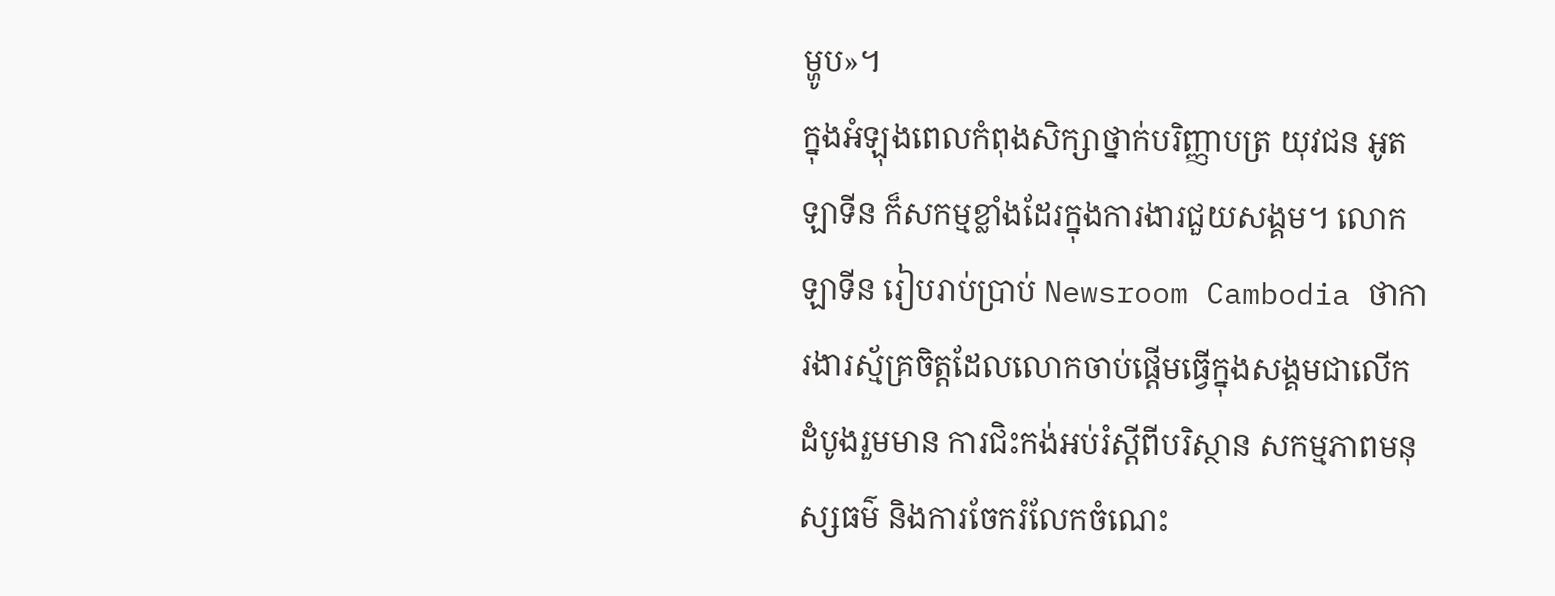ម្ហូប»។
ក្នុងអំឡុងពេលកំពុងសិក្សាថ្នាក់បរិញ្ញាបត្រ យុវជន អូត ឡាទីន ក៏សកម្មខ្លាំងដែរក្នុងការងារជួយសង្គម។ លោក ឡាទីន រៀបរាប់ប្រាប់ Newsroom Cambodia ថាការងារស្ម័គ្រចិត្តដែលលោកចាប់ផ្តើមធ្វើក្នុងសង្គមជាលើកដំបូងរួមមាន ការជិះកង់អប់រំស្តីពីបរិស្ថាន សកម្មភាពមនុស្សធម៌ និងការចែករំលែកចំណេះ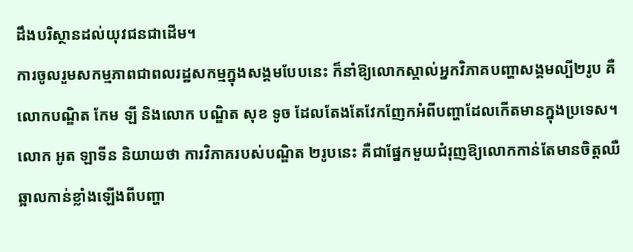ដឹងបរិស្ថានដល់យុវជនជាដើម។
ការចូលរួមសកម្មភាពជាពលរដ្ឋសកម្មក្នុងសង្គមបែបនេះ ក៏នាំឱ្យលោកស្គាល់អ្នកវិភាគបញ្ហាសង្គមល្បី២រូប គឺលោកបណ្ឌិត កែម ឡី និងលោក បណ្ឌិត សុខ ទូច ដែលតែងតែវែកញែកអំពីបញ្ហាដែលកើតមានក្នុងប្រទេស។ លោក អូត ឡាទីន និយាយថា ការវិភាគរបស់បណ្ឌិត ២រូបនេះ គឺជាផ្នែកមួយជំរុញឱ្យលោកកាន់តែមានចិត្តឈឺឆ្អាលកាន់ខ្លាំងឡើងពីបញ្ហា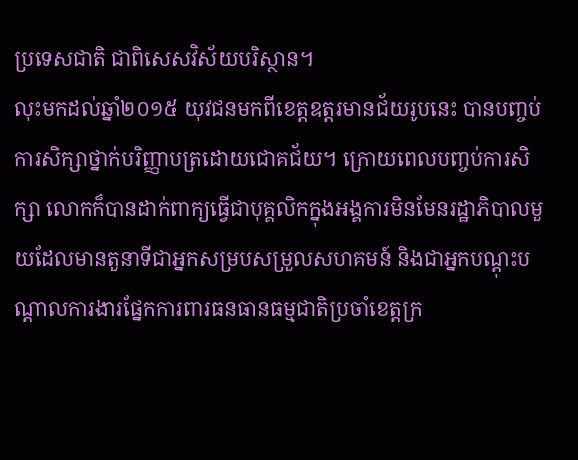ប្រទេសជាតិ ជាពិសេសវិស័យបរិស្ថាន។
លុះមកដល់ឆ្នាំ២០១៥ យុវជនមកពីខេត្តឧត្តរមានជ័យរូបនេះ បានបញ្ចប់ការសិក្សាថ្នាក់បរិញ្ញាបត្រដោយជោគជ័យ។ ក្រោយពេលបញ្ចប់ការសិក្សា លោកក៏បានដាក់ពាក្យធ្វើជាបុគ្គលិកក្នុងអង្គការមិនមែនរដ្ឋាភិបាលមួយដែលមានតួនាទីជាអ្នកសម្របសម្រួលសហគមន៍ និងជាអ្នកបណ្តុះបណ្តាលការងារផ្នែកការពារធនធានធម្មជាតិប្រចាំខេត្តក្រ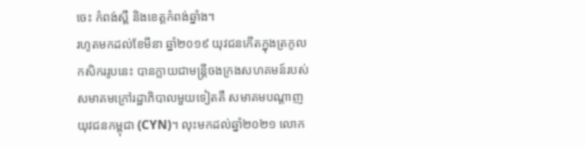ចេះ កំពង់ស្ពឺ និងខេត្តកំពង់ឆ្នាំង។
រហូតមកដល់ខែមីនា ឆ្នាំ២០១៩ យុវជនកើតក្នុងត្រកូលកសិកររូបនេះ បានក្លាយជាមន្រ្តីចងក្រងសហគមន៍របស់សមាគមក្រៅរដ្ឋាភិបាលមួយទៀតគឺ សមាគមបណ្តាញយុវជនកម្ពុជា (CYN)។ លុះមកដល់ឆ្នាំ២០២១ លោក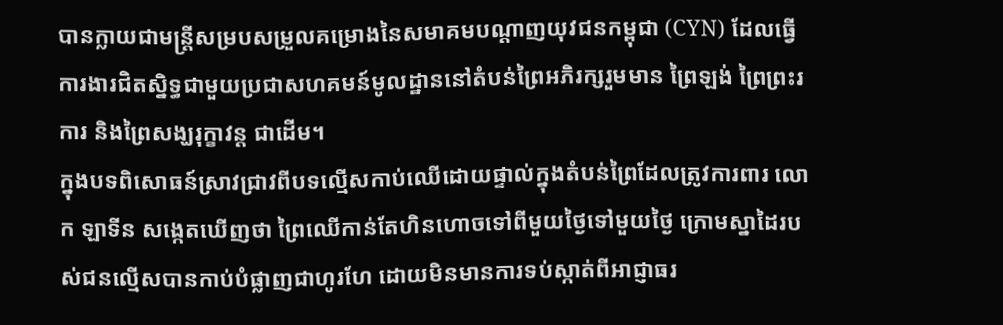បានក្លាយជាមន្រ្តីសម្របសម្រួលគម្រោងនៃសមាគមបណ្ដាញយុវជនកម្ពុជា (CYN) ដែលធ្វើការងារជិតស្និទ្ធជាមួយប្រជាសហគមន៍មូលដ្ឋាននៅតំបន់ព្រៃអភិរក្សរួមមាន ព្រៃឡង់ ព្រៃព្រះរការ និងព្រៃសង្ឃរុក្ខាវន្ត ជាដើម។
ក្នុងបទពិសោធន៍ស្រាវជ្រាវពីបទល្មើសកាប់ឈើដោយផ្ទាល់ក្នុងតំបន់ព្រៃដែលត្រូវការពារ លោក ឡាទីន សង្កេតឃើញថា ព្រៃឈើកាន់តែហិនហោចទៅពីមួយថ្ងៃទៅមួយថ្ងៃ ក្រោមស្នាដៃរបស់ជនល្មើសបានកាប់បំផ្លាញជាហូរហែ ដោយមិនមានការទប់ស្កាត់ពីអាជ្ញាធរ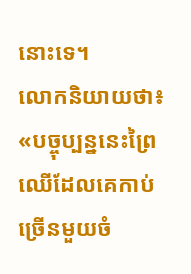នោះទេ។
លោកនិយាយថា៖ «បច្ចុប្បន្ននេះព្រៃឈើដែលគេកាប់ច្រើនមួយចំ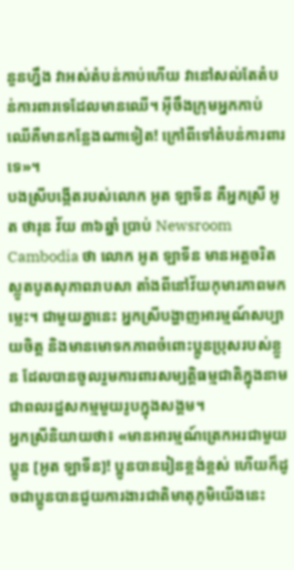នួនហ្នឹង វាអស់តំបន់កាប់ហើយ វានៅសល់តែតំបន់ការពារទេដែលមានឈើ។ អ៊ីចឹងក្រុមអ្នកកាប់ឈើគឺមានកន្លែងណាទៀត! ក្រៅពីទៅតំបន់ការពារទេ»។
បងស្រីបង្កើតរបស់លោក អូត ឡាទីន គឺអ្នកស្រី អូត ថារុន វ័យ ៣៦ឆ្នាំ ប្រាប់ Newsroom Cambodia ថា លោក អូត ឡាទីន មានអត្តចរិតស្លូតបូតសុភាពរាបសា តាំងពីនៅវ័យកុមារភាពមកម្លេះ។ ជាមួយគ្នានេះ អ្នកស្រីបង្ហាញអារម្មណ៍សប្បាយចិត្ត និងមានមោទកភាពចំពោះប្អូនប្រុសរបស់ខ្លួន ដែលបានចូលរួមការពារសម្បត្តិធម្មជាតិក្នុងនាមជាពលរដ្ឋសកម្មមួយរូបក្នុងសង្គម។
អ្នកស្រីនិយាយថា៖ «មានអារម្មណ៍ត្រេកអរជាមួយប្អូន [អូត ឡាទីន]! ប្អូនបានរៀនខ្ពង់ខ្ពស់ ហើយក៏ដូចជាប្អូនបានជួយការងារជាតិមាតុភូមិយើងនេះ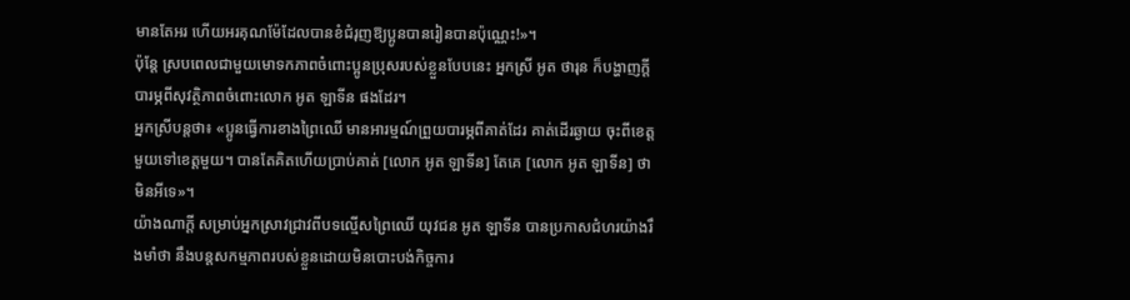មានតែអរ ហើយអរគុណម៉ែដែលបានខំជំរុញឱ្យប្អូនបានរៀនបានប៉ុណ្ណេះ!»។
ប៉ុន្តែ ស្របពេលជាមួយមោទកភាពចំពោះប្អូនប្រុសរបស់ខ្លួនបែបនេះ អ្នកស្រី អូត ថារុន ក៏បង្ហាញក្តីបារម្ភពីសុវត្ថិភាពចំពោះលោក អូត ឡាទីន ផងដែរ។
អ្នកស្រីបន្តថា៖ «ប្អូនធ្វើការខាងព្រៃឈើ មានអារម្មណ៍ព្រួយបារម្ភពីគាត់ដែរ គាត់ដើរឆ្ងាយ ចុះពីខេត្តមួយទៅខេត្តមួយ។ បានតែគិតហើយប្រាប់គាត់ [លោក អូត ឡាទីន] តែគេ [លោក អូត ឡាទីន] ថា មិនអីទេ»។
យ៉ាងណាក្តី សម្រាប់អ្នកស្រាវជ្រាវពីបទល្មើសព្រៃឈើ យុវជន អូត ឡាទីន បានប្រកាសជំហរយ៉ាងរឹងមាំថា នឹងបន្តសកម្មភាពរបស់ខ្លួនដោយមិនបោះបង់កិច្ចការ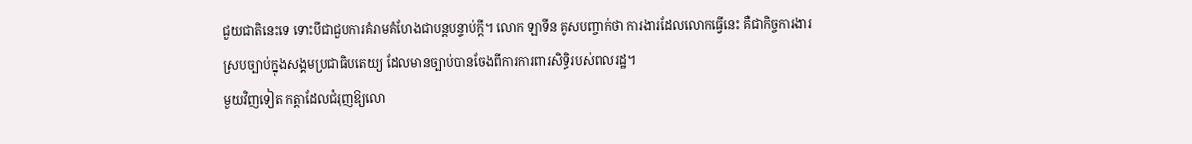ជួយជាតិនេះទេ ទោះបីជាជួបការគំរាមគំហែងជាបន្តបន្ទាប់ក្តី។ លោក ឡាទីន គូសបញ្ចាក់ថា ការងារដែលលោកធ្វើនេះ គឺជាកិច្ចការងារស្របច្បាប់ក្នុងសង្គមប្រជាធិបតេយ្យ ដែលមានច្បាប់បានចែងពីការការពារសិទ្ធិរបស់ពលរដ្ឋ។
មួយវិញទៀត កត្តាដែលជំរុញឱ្យលោ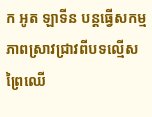ក អូត ឡាទីន បន្តធ្វើសកម្មភាពស្រាវជ្រាវពីបទល្មើសព្រៃឈើ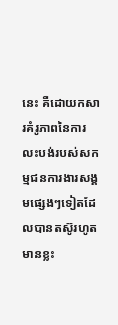នេះ គឺដោយកសារគំរូភាពនៃការលះបង់របស់សកម្មជនការងារសង្គមផ្សេងៗទៀតដែលបានតស៊ូរហូតមានខ្លះ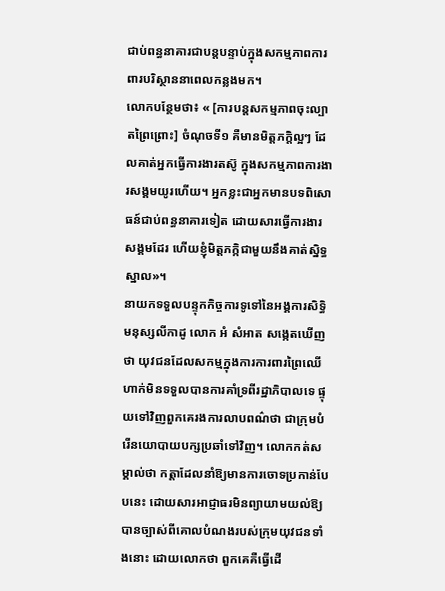ជាប់ពន្ធនាគារជាបន្តបន្ទាប់ក្នុងសកម្មភាពការពារបរិស្ថាននាពេលកន្លងមក។
លោកបន្ថែមថា៖ « [ការបន្តសកម្មភាពចុះល្បាតព្រៃព្រោះ] ចំណុចទី១ គឺមានមិត្តភក្តិល្អៗ ដែលគាត់អ្នកធ្វើការងារតស៊ូ ក្នុងសកម្មភាពការងារសង្គមយូរហើយ។ អ្នកខ្លះជាអ្នកមានបទពិសោធន៍ជាប់ពន្ធនាគារទៀត ដោយសារធ្វើការងារសង្គមដែរ ហើយខ្ញុំមិត្តភក្កិជាមួយនឹងគាត់ស្និទ្ធស្នាល»។
នាយកទទួលបន្ទុកកិច្ចការទូទៅនៃអង្គការសិទ្ធិមនុស្សលីកាដូ លោក អំ សំអាត សង្កេតឃើញថា យុវជនដែលសកម្មក្នុងការការពារព្រៃឈើ ហាក់មិនទទួលបានការគាំទ្រពីរដ្ឋាភិបាលទេ ផ្ទុយទៅវិញពួកគេរងការលាបពណ៌ថា ជាក្រុមបំរើនយោបាយបក្សប្រឆាំទៅវិញ។ លោកកត់សម្គាល់ថា កត្តាដែលនាំឱ្យមានការចោទប្រកាន់បែបនេះ ដោយសារអាជ្ញាធរមិនព្យាយាមយល់ឱ្យបានច្បាស់ពីគោលបំណងរបស់ក្រុមយុវជនទាំងនោះ ដោយលោកថា ពួកគេគឺធ្វើដើ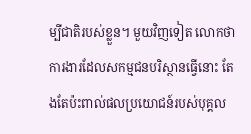ម្បីជាតិរបស់ខ្លួន។ មួយវិញទៀត លោកថាការងារដែលសកម្មជនបរិស្ថានធ្វើនោះ តែងតែប៉ះពាល់ផលប្រយោជន៍របស់បុគ្គល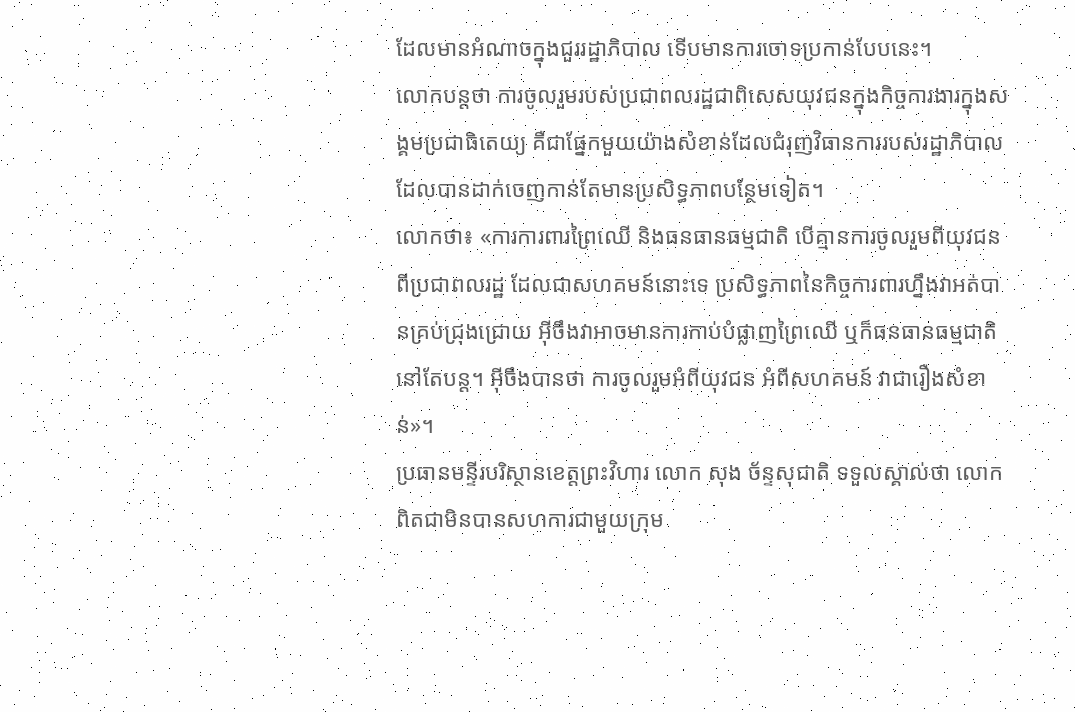ដែលមានអំណាចក្នុងជួររដ្ឋាភិបាល ទើបមានការចោទប្រកាន់បែបនេះ។
លោកបន្តថា ការចូលរួមរបស់ប្រជាពលរដ្ឋជាពិសេសយុវជនក្នុងកិច្ចការងារក្នុងសង្គមប្រជាធិតេយ្យ គឺជាផ្នែកមួយយ៉ាងសំខាន់ដែលជំរុញវិធានការរបស់រដ្ឋាភិបាលដែលបានដាក់ចេញកាន់តែមានប្រសិទ្ធភាពបន្ថែមទៀត។
លោកថា៖ «ការការពារព្រៃឈើ និងធនធានធម្មជាតិ បើគ្មានការចូលរួមពីយុវជនពីប្រជាពលរដ្ឋ ដែលជាសហគមន៍នោះទេ ប្រសិទ្ធភាពនៃកិច្ចការពារហ្នឹងវាអត់បានគ្រប់ជ្រុងជ្រោយ អ៊ីចឹងវាអាចមានការកាប់បំផ្លាញព្រៃឈើ ឬក៏ធនធានធម្មជាតិនៅតែបន្ត។ អ៊ីចឹងបានថា ការចូលរួមអំពីយុវជន អំពីសហគមន៍ វាជារឿងសំខាន់»។
ប្រធានមន្ទីរបរិស្ថានខេត្តព្រះវិហារ លោក សុង ច័ន្ទសុជាតិ ទទួលស្គាល់ថា លោកពិតជាមិនបានសហការជាមួយក្រុម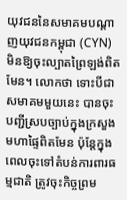យុវជននៃសមាគមបណ្តាញយុវជនកម្ពុជា (CYN) មិនឱ្យចុះល្បាតព្រៃឡង់ពិតមែន។ លោកថា ទោះបីជាសមាគមមួយនេះ បានចុះបញ្ជីស្របច្បាប់ក្នុងក្រសួងមហាផ្ទៃពិតមែន ប៉ុន្តែក្នុងពេលចុះទៅតំបន់ការពារធម្មជាតិ ត្រូវចុះកិច្ចព្រម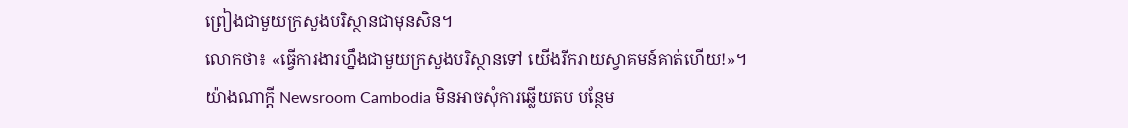ព្រៀងជាមួយក្រសួងបរិស្ថានជាមុនសិន។
លោកថា៖ «ធ្វើការងារហ្នឹងជាមួយក្រសួងបរិស្ថានទៅ យើងរីករាយស្វាគមន៍គាត់ហើយ!»។
យ៉ាងណាក្តី Newsroom Cambodia មិនអាចសុំការឆ្លើយតប បន្ថែម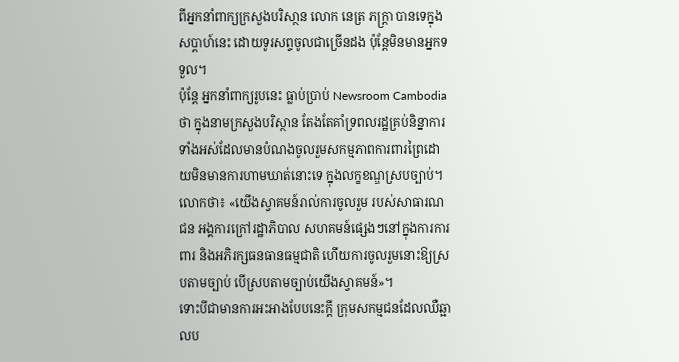ពីអ្នកនាំពាក្យក្រសួងបរិសា្ថន លោក នេត្រ ភក្រ្តា បានទេក្នុងសប្តាហ៍នេះ ដោយទូរសព្ទចូលជាច្រើនដង ប៉ុន្តែមិនមានអ្នកទទួល។
ប៉ុន្តែ អ្នកនាំពាក្យរូបនេះ ធ្លាប់ប្រាប់ Newsroom Cambodia ថា ក្នុងនាមក្រសួងបរិស្ថាន តែងតែគាំទ្រពលរដ្ឋគ្រប់និន្នាការទាំងអស់ដែលមានបំណងចូលរួមសកម្មភាពការពារព្រៃដោយមិនមានការហាមឃាត់នោះទេ ក្នុងលក្ខខណ្ឌស្របច្បាប់។
លោកថា៖ «យើងស្វាគមន៍រាល់ការចូលរួម របស់សាធារណជន អង្គការក្រៅរដ្ឋាភិបាល សហគមន៍ផ្សេងៗនៅក្នុងការការពារ និងអភិរក្សធនធានធម្មជាតិ ហើយការចូលរួមនោះឱ្យស្របតាមច្បាប់ បើស្របតាមច្បាប់យើងស្វាគមន៍»។
ទោះបីជាមានការអះអាងបែបនេះក្តី ក្រុមសកម្មជនដែលឈឺឆ្អាលប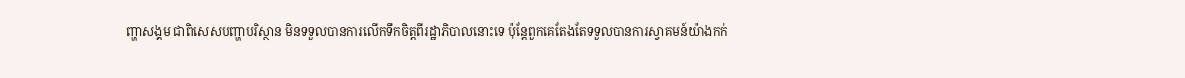ញ្ហាសង្គម ជាពិសេសបញ្ហាបរិស្ថាន មិនទទួលបានការលើកទឹកចិត្តពីរដ្ឋាភិបាលនោះទេ ប៉ុន្តែពួកគេតែងតែទទួលបានការស្វាគមន៍យ៉ាងកក់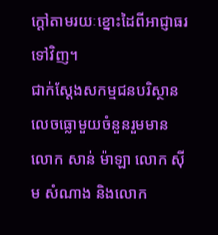ក្តៅតាមរយៈខ្នោះដៃពីអាជ្ញាធរទៅវិញ។
ជាក់ស្តែងសកម្មជនបរិស្ថានលេចធ្លោមួយចំនួនរួមមាន លោក សាន់ ម៉ាឡា លោក ស៊ីម សំណាង និងលោក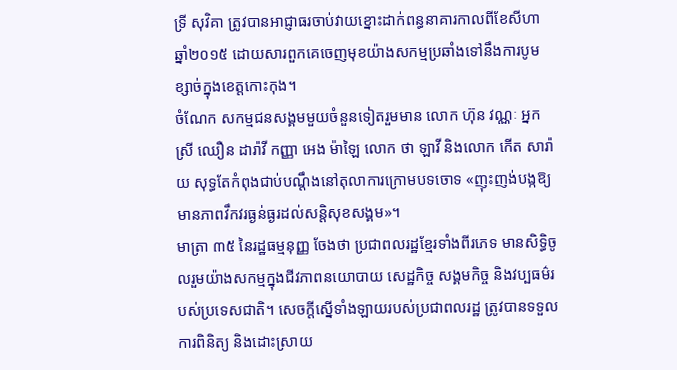ទ្រី សុវិគា ត្រូវបានអាជ្ញាធរចាប់វាយខ្នោះដាក់ពន្ធនាគារកាលពីខែសីហា ឆ្នាំ២០១៥ ដោយសារពួកគេចេញមុខយ៉ាងសកម្មប្រឆាំងទៅនឹងការបូមខ្សាច់ក្នុងខេត្តកោះកុង។
ចំណែក សកម្មជនសង្គមមួយចំនួនទៀតរួមមាន លោក ហ៊ុន វណ្ណៈ អ្នកស្រី ឈឿន ដារ៉ាវី កញ្ញា អេង ម៉ាឡៃ លោក ថា ឡាវី និងលោក កើត សារ៉ាយ សុទ្ធតែកំពុងជាប់បណ្ដឹងនៅតុលាការក្រោមបទចោទ «ញុះញង់បង្កឱ្យមានភាពវឹកវរធ្ងន់ធ្ងរដល់សន្តិសុខសង្គម»។
មាត្រា ៣៥ នៃរដ្ឋធម្មនុញ្ញ ចែងថា ប្រជាពលរដ្ឋខ្មែរទាំងពីរភេទ មានសិទ្ធិចូលរួមយ៉ាងសកម្មក្នុងជីវភាពនយោបាយ សេដ្ឋកិច្ច សង្គមកិច្ច និងវប្បធម៌របស់ប្រទេសជាតិ។ សេចក្តីស្នើទាំងឡាយរបស់ប្រជាពលរដ្ឋ ត្រូវបានទទួលការពិនិត្យ និងដោះស្រាយ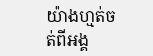យ៉ាងហ្មត់ចត់ពីអង្គ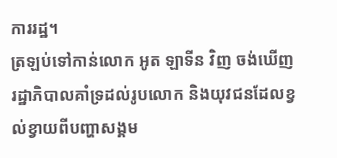ការរដ្ឋ។
ត្រឡប់ទៅកាន់លោក អូត ឡាទីន វិញ ចង់ឃើញរដ្ឋាភិបាលគាំទ្រដល់រូបលោក និងយុវជនដែលខ្វល់ខ្វាយពីបញ្ហាសង្គម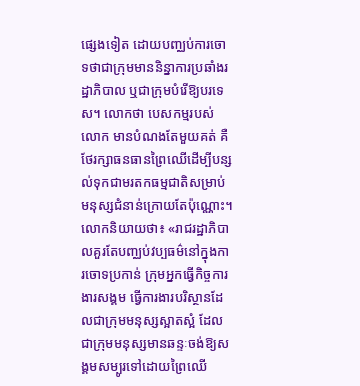ផ្សេងទៀត ដោយបញ្ឈប់ការចោទថាជាក្រុមមាននិន្នាការប្រឆាំងរដ្ឋាភិបាល ឬជាក្រុមបំរើឱ្យបរទេស។ លោកថា បេសកម្មរបស់លោក មានបំណងតែមួយគត់ គឺថែរក្សាធនធានព្រៃឈើដើម្បីបន្សល់ទុកជាមរតកធម្មជាតិសម្រាប់មនុស្សជំនាន់ក្រោយតែប៉ុណ្ណោះ។
លោកនិយាយថា៖ «រាជរដ្ឋាភិបាលគួរតែបញ្ឈប់វប្បធម៌នៅក្នុងការចោទប្រកាន់ ក្រុមអ្នកធ្វើកិច្ចការងារសង្គម ធ្វើការងារបរិស្ថានដែលជាក្រុមមនុស្សស្អាតស្អំ ដែលជាក្រុមមនុស្សមានឆន្ទៈចង់ឱ្យសង្គមសម្បូរទៅដោយព្រៃឈើ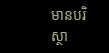មានបរិស្ថា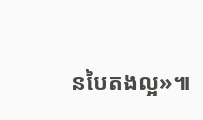នបៃតងល្អ»៕